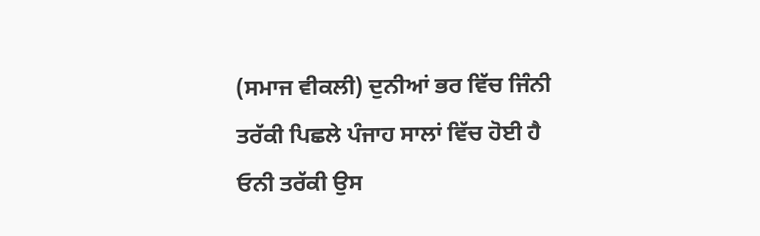(ਸਮਾਜ ਵੀਕਲੀ) ਦੁਨੀਆਂ ਭਰ ਵਿੱਚ ਜਿੰਨੀ ਤਰੱਕੀ ਪਿਛਲੇ ਪੰਜਾਹ ਸਾਲਾਂ ਵਿੱਚ ਹੋਈ ਹੈ ਓਨੀ ਤਰੱਕੀ ਉਸ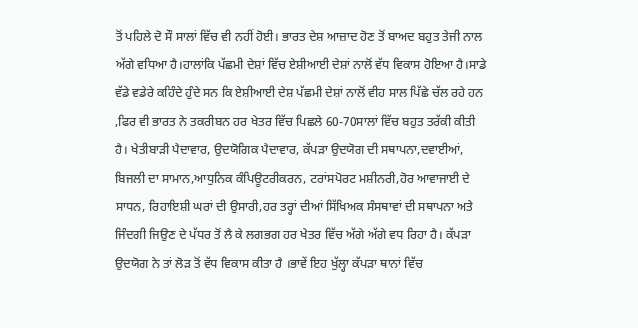ਤੋਂ ਪਹਿਲੇ ਦੋ ਸੌ ਸਾਲਾਂ ਵਿੱਚ ਵੀ ਨਹੀਂ ਹੋਈ। ਭਾਰਤ ਦੇਸ਼ ਆਜ਼ਾਦ ਹੋਣ ਤੋਂ ਬਾਅਦ ਬਹੁਤ ਤੇਜੀ ਨਾਲ ਅੱਗੇ ਵਧਿਆ ਹੈ।ਹਾਲਾਂਕਿ ਪੱਛਮੀ ਦੇਸ਼ਾਂ ਵਿੱਚ ਏਸ਼ੀਆਈ ਦੇਸ਼ਾਂ ਨਾਲੋਂ ਵੱਧ ਵਿਕਾਸ ਹੋਇਆ ਹੈ।ਸਾਡੇ ਵੱਡੇ ਵਡੇਰੇ ਕਹਿੰਦੇ ਹੁੰਦੇ ਸਨ ਕਿ ਏਸ਼ੀਆਈ ਦੇਸ਼ ਪੱਛਮੀ ਦੇਸ਼ਾਂ ਨਾਲੋਂ ਵੀਹ ਸਾਲ ਪਿੱਛੇ ਚੱਲ ਰਹੇ ਹਨ ,ਫਿਰ ਵੀ ਭਾਰਤ ਨੇ ਤਕਰੀਬਨ ਹਰ ਖੇਤਰ ਵਿੱਚ ਪਿਛਲੇ 60-70ਸਾਲਾਂ ਵਿੱਚ ਬਹੁਤ ਤਰੱਕੀ ਕੀਤੀ ਹੈ। ਖੇਤੀਬਾੜੀ ਪੈਦਾਵਾਰ, ਉਦਯੋਗਿਕ ਪੈਦਾਵਾਰ, ਕੱਪੜਾ ਉਦਯੋਗ ਦੀ ਸਥਾਪਨਾ,ਦਵਾਈਆਂ, ਬਿਜਲੀ ਦਾ ਸਾਮਾਨ,ਆਧੁਨਿਕ ਕੰਪਿਊਟਰੀਕਰਨ, ਟਰਾਂਸਪੋਰਟ ਮਸ਼ੀਨਰੀ,ਹੋਰ ਆਵਾਜਾਈ ਦੇ ਸਾਧਨ, ਰਿਹਾਇਸ਼ੀ ਘਰਾਂ ਦੀ ਉਸਾਰੀ,ਹਰ ਤਰ੍ਹਾਂ ਦੀਆਂ ਸਿੱਖਿਅਕ ਸੰਸਥਾਵਾਂ ਦੀ ਸਥਾਪਨਾ ਅਤੇ ਜਿੰਦਗੀ ਜਿਉਣ ਦੇ ਪੱਧਰ ਤੋਂ ਲੈ ਕੇ ਲਗਭਗ ਹਰ ਖੇਤਰ ਵਿੱਚ ਅੱਗੇ ਅੱਗੇ ਵਧ ਰਿਹਾ ਹੈ। ਕੱਪੜਾ ਉਦਯੋਗ ਨੇ ਤਾਂ ਲੋੜ ਤੋਂ ਵੱਧ ਵਿਕਾਸ ਕੀਤਾ ਹੈ ।ਭਾਵੇਂ ਇਹ ਖੁੱਲ੍ਹਾ ਕੱਪੜਾ ਥਾਨਾਂ ਵਿੱਚ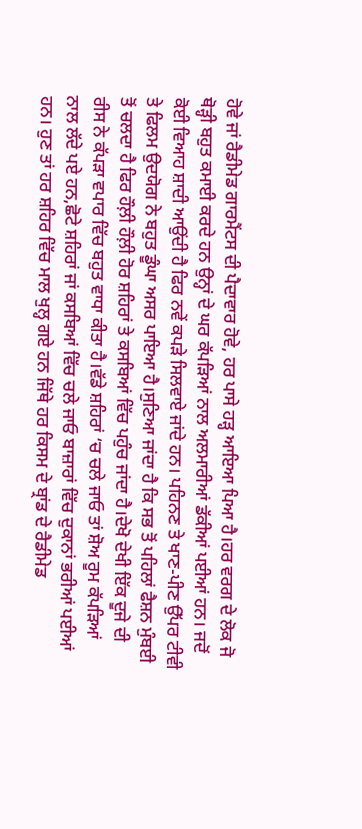ਹੋਵੇ ਜਾਂ ਰੈਡੀਮੇਡ ਗਾਰਮੈਂਟਸ ਦੀ ਪੈਦਾਵਾਰ ਹੋਵੇ, ਹਰ ਪਾਸੇ ਹੜ੍ਹ ਆਇਆ ਪਿਆ ਹੈ।ਹਰ ਵਰਗ ਦੇ ਲੋਕ ਜੋ ਥੋੜ੍ਹੀ ਬਹੁਤ ਕਮਾਈ ਕਰਦੇ ਹਨ ਉਨ੍ਹਾਂ ਦੇ ਘਰ ਕੱਪੜਿਆਂ ਨਾਲ ਅਲਮਾਰੀਆਂ ਡੱਕੀਆਂ ਪਈਆਂ ਹਨ। ਜਦੋਂ ਕੋਈ ਵਿਆਹ ਸ਼ਾਦੀ ਆਉਂਦੀ ਹੈ ਫਿਰ ਨਵੇਂ ਕਪੜੇ ਸਿਲਵਾਏ ਜਾਂਦੇ ਹਨ। ਪਹਿਨਣ ਤੇ ਖਾਣ-ਪੀਣ ਉੱਪਰ ਟੀਵੀ ਤੇ ਫਿਲਮ ਉਦਯੋਗ ਨੇ ਬਹੁਤ ਡੂੰਘਾ ਅਸਰ ਪਾਇਆ ਹੈ।ਸੁਣਿਆ ਜਾਂਦਾ ਹੈ ਕਿ ਸਭ ਤੋਂ ਪਹਿਲਾਂ ਫੈਸ਼ਨ ਮੁੰਬਈ ਤੋਂ ਚਲਦਾ ਹੈ ਫਿਰ ਹੌਲ਼ੀ ਹੌਲ਼ੀ ਹੋਰ ਸ਼ਹਿਰਾਂ ਤੇ ਕਸਬਿਆਂ ਵਿੱਚ ਪਹੁੰਚ ਜਾਂਦਾ ਹੈ।ਦੇਖੋ ਦੇਖੀ ਇੱਕ ਦੂਜੇ ਦੀ ਰੀਸ ਨੇ ਕੱਪੜਾ ਵਪਾਰ ਵਿੱਚ ਬਹੁਤ ਵਾਧਾ ਕੀਤਾ ਹੈ।ਵੱਡੇ ਸ਼ਹਿਰਾਂ ‘ਚ ਚਲੇ ਜਾਓ ਤਾਂ ਸ਼ੋਅ ਰੂਮ ਕੱਪੜਿਆਂ ਨਾਲ ਲੱਦੇ ਪਏ ਹਨ,ਛੋਟੇ ਸ਼ਹਿਰਾਂ ਜਾਂ ਕਸਬਿਆਂ ਵਿੱਚ ਚਲੇ ਜਾਓ ਬਾਜ਼ਾਰਾਂ ਵਿੱਚ ਦੁਕਾਨਾਂ ਭਰੀਆਂ ਪਈਆਂ ਹਨ। ਹੁਣ ਤਾਂ ਹਰ ਸ਼ਹਿਰ ਵਿੱਚ ਮਾਲ ਖੁਲ੍ਹ ਗਏ ਹਨ ਜਿੱਥੇ ਹਰ ਕਿਸਮ ਦੇ ਬ੍ਰਾਂਡ ਦੇ ਰੈਡੀਮੇਡ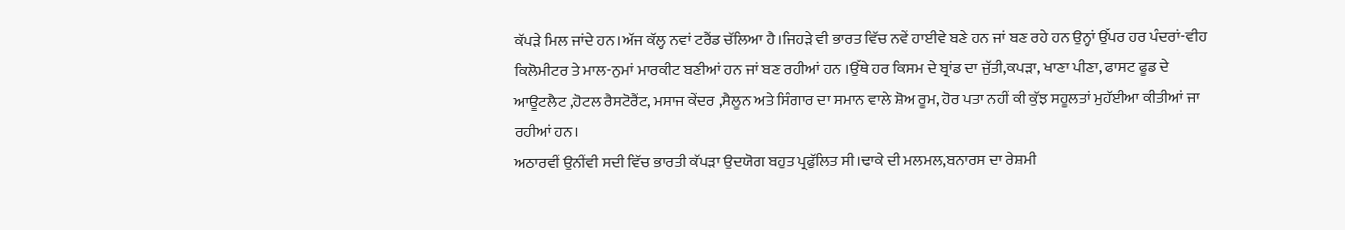ਕੱਪੜੇ ਮਿਲ ਜਾਂਦੇ ਹਨ।ਅੱਜ ਕੱਲ੍ਹ ਨਵਾਂ ਟਰੈਂਡ ਚੱਲਿਆ ਹੈ।ਜਿਹੜੇ ਵੀ ਭਾਰਤ ਵਿੱਚ ਨਵੇਂ ਹਾਈਵੇ ਬਣੇ ਹਨ ਜਾਂ ਬਣ ਰਹੇ ਹਨ ਉਨ੍ਹਾਂ ਉੱਪਰ ਹਰ ਪੰਦਰਾਂ-ਵੀਹ ਕਿਲੋਮੀਟਰ ਤੇ ਮਾਲ-ਨੁਮਾਂ ਮਾਰਕੀਟ ਬਣੀਆਂ ਹਨ ਜਾਂ ਬਣ ਰਹੀਆਂ ਹਨ ।ਉੱਥੇ ਹਰ ਕਿਸਮ ਦੇ ਬ੍ਰਾਂਡ ਦਾ ਜੁੱਤੀ,ਕਪੜਾ, ਖਾਣਾ ਪੀਣਾ, ਫਾਸਟ ਫੂਡ ਦੇ ਆਊਟਲੈਟ ,ਹੋਟਲ ਰੈਸਟੋਰੈਂਟ, ਮਸਾਜ ਕੇਂਦਰ ,ਸੈਲੂਨ ਅਤੇ ਸਿੰਗਾਰ ਦਾ ਸਮਾਨ ਵਾਲੇ ਸ਼ੋਅ ਰੂਮ, ਹੋਰ ਪਤਾ ਨਹੀਂ ਕੀ ਕੁੱਝ ਸਹੂਲਤਾਂ ਮੁਹੱਈਆ ਕੀਤੀਆਂ ਜਾ ਰਹੀਆਂ ਹਨ।
ਅਠਾਰਵੀਂ ਉਨੀਂਵੀ ਸਦੀ ਵਿੱਚ ਭਾਰਤੀ ਕੱਪੜਾ ਉਦਯੋਗ ਬਹੁਤ ਪ੍ਰਫੁੱਲਿਤ ਸੀ।ਢਾਕੇ ਦੀ ਮਲਮਲ,ਬਨਾਰਸ ਦਾ ਰੇਸ਼ਮੀ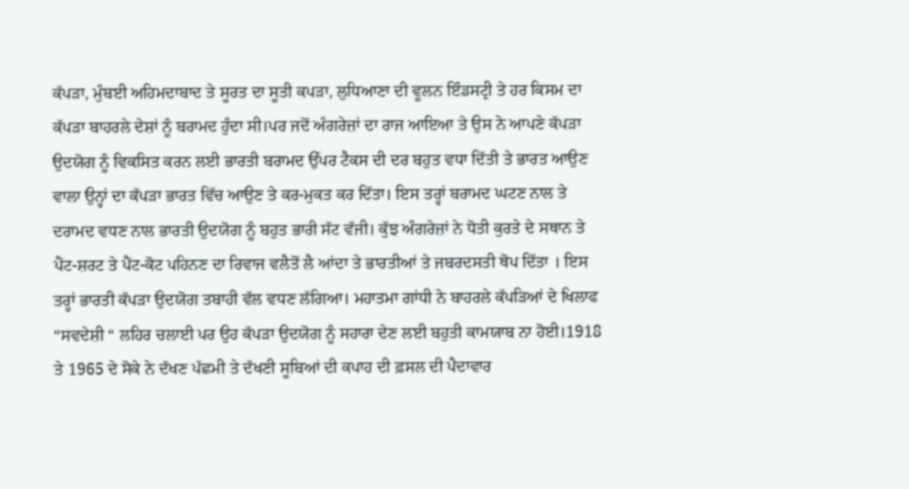ਕੱਪੜਾ, ਮੁੰਬਈ ਅਹਿਮਦਾਬਾਦ ਤੇ ਸੂਰਤ ਦਾ ਸੂਤੀ ਕਪੜਾ, ਲੁਧਿਆਣਾ ਦੀ ਵੂਲਨ ਇੰਡਸਟ੍ਰੀ ਤੇ ਹਰ ਕਿਸਮ ਦਾ ਕੱਪੜਾ ਬਾਹਰਲੇ ਦੇਸ਼ਾਂ ਨੂੰ ਬਰਾਮਦ ਹੁੰਦਾ ਸੀ।ਪਰ ਜਦੋਂ ਅੰਗਰੇਜ਼ਾਂ ਦਾ ਰਾਜ ਆਇਆ ਤੇ ਉਸ ਨੇ ਆਪਣੇ ਕੱਪੜਾ ਉਦਯੋਗ ਨੂੰ ਵਿਕਸਿਤ ਕਰਨ ਲਈ ਭਾਰਤੀ ਬਰਾਮਦ ਉੱਪਰ ਟੈਕਸ ਦੀ ਦਰ ਬਹੁਤ ਵਧਾ ਦਿੱਤੀ ਤੇ ਭਾਰਤ ਆਉਣ ਵਾਲਾ ਉਨ੍ਹਾਂ ਦਾ ਕੱਪੜਾ ਭਾਰਤ ਵਿੱਚ ਆਉਣ ਤੇ ਕਰ-ਮੁਕਤ ਕਰ ਦਿੱਤਾ। ਇਸ ਤਰ੍ਹਾਂ ਬਰਾਮਦ ਘਟਣ ਨਾਲ ਤੇ ਦਰਾਮਦ ਵਧਣ ਨਾਲ ਭਾਰਤੀ ਉਦਯੋਗ ਨੂੰ ਬਹੁਤ ਭਾਰੀ ਸੱਟ ਵੱਜੀ। ਕੁੱਝ ਅੰਗਰੇਜ਼ਾਂ ਨੇ ਧੋਤੀ ਕੁਰਤੇ ਦੇ ਸਥਾਨ ਤੇ ਪੈਂਟ-ਸ਼ਰਟ ਤੇ ਪੈਂਟ-ਕੋਟ ਪਹਿਨਣ ਦਾ ਰਿਵਾਜ ਵਲੈਤੋਂ ਲੈ ਆਂਦਾ ਤੇ ਭਾਰਤੀਆਂ ਤੇ ਜਬਰਦਸਤੀ ਥੋਪ ਦਿੱਤਾ । ਇਸ ਤਰ੍ਹਾਂ ਭਾਰਤੀ ਕੱਪੜਾ ਉਦਯੋਗ ਤਬਾਹੀ ਵੱਲ ਵਧਣ ਲੱਗਿਆ। ਮਹਾਤਮਾ ਗਾਂਧੀ ਨੇ ਬਾਹਰਲੇ ਕੱਪੜਿਆਂ ਦੇ ਖਿਲਾਫ “ਸਵਦੇਸ਼ੀ “ ਲਹਿਰ ਚਲਾਈ ਪਰ ਉਹ ਕੱਪੜਾ ਉਦਯੋਗ ਨੂੰ ਸਹਾਰਾ ਦੇਣ ਲਈ ਬਹੁਤੀ ਕਾਮਯਾਬ ਨਾ ਹੋਈ।1918 ਤੇ 1965 ਦੇ ਸੋਕੇ ਨੇ ਦੱਖਣ ਪੱਛਮੀ ਤੇ ਦੱਖਣੀ ਸੂਬਿਆਂ ਦੀ ਕਪਾਹ ਦੀ ਫ਼ਸਲ ਦੀ ਪੈਦਾਵਾਰ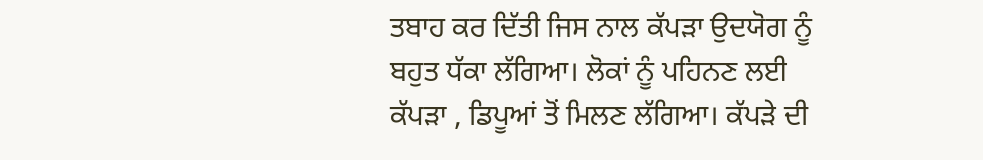ਤਬਾਹ ਕਰ ਦਿੱਤੀ ਜਿਸ ਨਾਲ ਕੱਪੜਾ ਉਦਯੋਗ ਨੂੰ ਬਹੁਤ ਧੱਕਾ ਲੱਗਿਆ। ਲੋਕਾਂ ਨੂੰ ਪਹਿਨਣ ਲਈ ਕੱਪੜਾ , ਡਿਪੂਆਂ ਤੋਂ ਮਿਲਣ ਲੱਗਿਆ। ਕੱਪੜੇ ਦੀ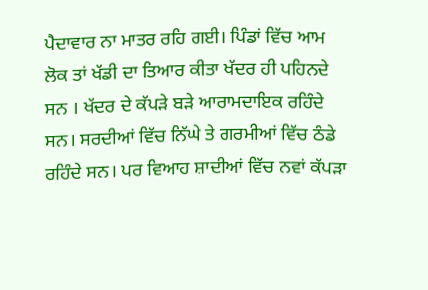ਪੈਦਾਵਾਰ ਨਾ ਮਾਤਰ ਰਹਿ ਗਈ। ਪਿੰਡਾਂ ਵਿੱਚ ਆਮ ਲੋਕ ਤਾਂ ਖੱਡੀ ਦਾ ਤਿਆਰ ਕੀਤਾ ਖੱਦਰ ਹੀ ਪਹਿਨਦੇ ਸਨ । ਖੱਦਰ ਦੇ ਕੱਪੜੇ ਬੜੇ ਆਰਾਮਦਾਇਕ ਰਹਿੰਦੇ ਸਨ। ਸਰਦੀਆਂ ਵਿੱਚ ਨਿੱਘੇ ਤੇ ਗਰਮੀਆਂ ਵਿੱਚ ਠੰਡੇ ਰਹਿੰਦੇ ਸਨ। ਪਰ ਵਿਆਹ ਸ਼ਾਦੀਆਂ ਵਿੱਚ ਨਵਾਂ ਕੱਪੜਾ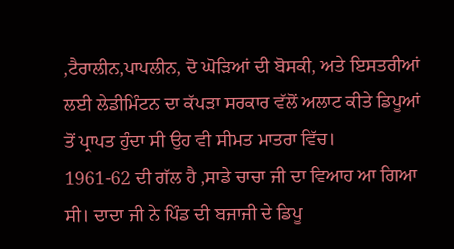,ਟੈਰਾਲੀਨ,ਪਾਪਲੀਨ, ਦੋ ਘੋੜਿਆਂ ਦੀ ਬੋਸਕੀ, ਅਤੇ ਇਸਤਰੀਆਂ ਲਈ ਲੇਡੀਮਿੰਟਨ ਦਾ ਕੱਪੜਾ ਸਰਕਾਰ ਵੱਲੋਂ ਅਲਾਟ ਕੀਤੇ ਡਿਪੂਆਂ ਤੋਂ ਪ੍ਰਾਪਤ ਹੁੰਦਾ ਸੀ ਉਹ ਵੀ ਸੀਮਤ ਮਾਤਰਾ ਵਿੱਚ।
1961-62 ਦੀ ਗੱਲ ਹੈ ,ਸਾਡੇ ਚਾਚਾ ਜੀ ਦਾ ਵਿਆਹ ਆ ਗਿਆ ਸੀ। ਦਾਦਾ ਜੀ ਨੇ ਪਿੰਡ ਦੀ ਬਜਾਜੀ ਦੇ ਡਿਪੂ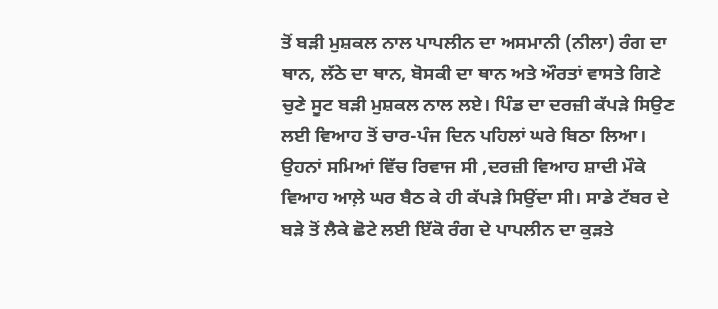ਤੋਂ ਬੜੀ ਮੁਸ਼ਕਲ ਨਾਲ ਪਾਪਲੀਨ ਦਾ ਅਸਮਾਨੀ (ਨੀਲਾ) ਰੰਗ ਦਾ ਥਾਨ, ਲੱਠੇ ਦਾ ਥਾਨ, ਬੋਸਕੀ ਦਾ ਥਾਨ ਅਤੇ ਔਰਤਾਂ ਵਾਸਤੇ ਗਿਣੇ ਚੁਣੇ ਸੂਟ ਬੜੀ ਮੁਸ਼ਕਲ ਨਾਲ ਲਏ। ਪਿੰਡ ਦਾ ਦਰਜ਼ੀ ਕੱਪੜੇ ਸਿਉਣ ਲਈ ਵਿਆਹ ਤੋਂ ਚਾਰ-ਪੰਜ ਦਿਨ ਪਹਿਲਾਂ ਘਰੇ ਬਿਠਾ ਲਿਆ। ਉਹਨਾਂ ਸਮਿਆਂ ਵਿੱਚ ਰਿਵਾਜ ਸੀ ,ਦਰਜ਼ੀ ਵਿਆਹ ਸ਼ਾਦੀ ਮੌਕੇ ਵਿਆਹ ਆਲ਼ੇ ਘਰ ਬੈਠ ਕੇ ਹੀ ਕੱਪੜੇ ਸਿਉਂਦਾ ਸੀ। ਸਾਡੇ ਟੱਬਰ ਦੇ ਬੜੇ ਤੋਂ ਲੈਕੇ ਛੋਟੇ ਲਈ ਇੱਕੋ ਰੰਗ ਦੇ ਪਾਪਲੀਨ ਦਾ ਕੁੜਤੇ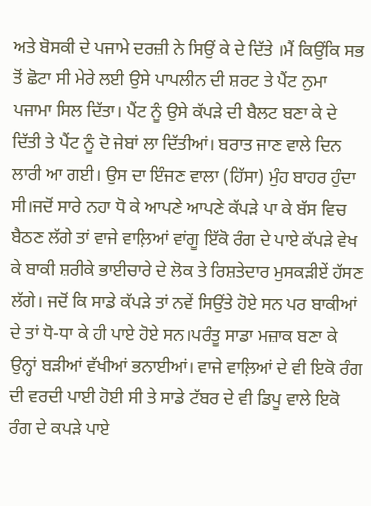ਅਤੇ ਬੋਸਕੀ ਦੇ ਪਜਾਮੇ ਦਰਜ਼ੀ ਨੇ ਸਿਉਂ ਕੇ ਦੇ ਦਿੱਤੇ ।ਮੈਂ ਕਿਉਂਕਿ ਸਭ ਤੋਂ ਛੋਟਾ ਸੀ ਮੇਰੇ ਲਈ ਉਸੇ ਪਾਪਲੀਨ ਦੀ ਸ਼ਰਟ ਤੇ ਪੈਂਟ ਨੁਮਾ ਪਜਾਮਾ ਸਿਲ ਦਿੱਤਾ। ਪੈਂਟ ਨੂੰ ਉਸੇ ਕੱਪੜੇ ਦੀ ਬੈਲਟ ਬਣਾ ਕੇ ਦੇ ਦਿੱਤੀ ਤੇ ਪੈਂਟ ਨੂੰ ਦੋ ਜੇਬਾਂ ਲਾ ਦਿੱਤੀਆਂ। ਬਰਾਤ ਜਾਣ ਵਾਲੇ ਦਿਨ ਲਾਰੀ ਆ ਗਈ। ਉਸ ਦਾ ਇੰਜਣ ਵਾਲਾ (ਹਿੱਸਾ) ਮੁੰਹ ਬਾਹਰ ਹੁੰਦਾ ਸੀ।ਜਦੋਂ ਸਾਰੇ ਨਹਾ ਧੋ ਕੇ ਆਪਣੇ ਆਪਣੇ ਕੱਪੜੇ ਪਾ ਕੇ ਬੱਸ ਵਿਚ ਬੈਠਣ ਲੱਗੇ ਤਾਂ ਵਾਜੇ ਵਾਲ਼ਿਆਂ ਵਾਂਗੂ ਇੱਕੋ ਰੰਗ ਦੇ ਪਾਏ ਕੱਪੜੇ ਵੇਖ ਕੇ ਬਾਕੀ ਸ਼ਰੀਕੇ ਭਾਈਚਾਰੇ ਦੇ ਲੋਕ ਤੇ ਰਿਸ਼ਤੇਦਾਰ ਮੁਸਕੜੀਏਂ ਹੱਸਣ ਲੱਗੇ। ਜਦੋਂ ਕਿ ਸਾਡੇ ਕੱਪੜੇ ਤਾਂ ਨਵੇਂ ਸਿਉਂਤੇ ਹੋਏ ਸਨ ਪਰ ਬਾਕੀਆਂ ਦੇ ਤਾਂ ਧੋ-ਧਾ ਕੇ ਹੀ ਪਾਏ ਹੋਏ ਸਨ।ਪਰੰਤੂ ਸਾਡਾ ਮਜ਼ਾਕ ਬਣਾ ਕੇ ਉਨ੍ਹਾਂ ਬੜੀਆਂ ਵੱਖੀਆਂ ਭਨਾਈਆਂ। ਵਾਜੇ ਵਾਲ਼ਿਆਂ ਦੇ ਵੀ ਇਕੋ ਰੰਗ ਦੀ ਵਰਦੀ ਪਾਈ ਹੋਈ ਸੀ ਤੇ ਸਾਡੇ ਟੱਬਰ ਦੇ ਵੀ ਡਿਪੂ ਵਾਲੇ ਇਕੋ ਰੰਗ ਦੇ ਕਪੜੇ ਪਾਏ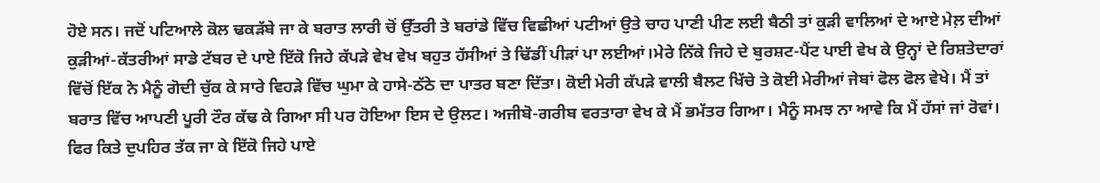ਹੋਏ ਸਨ। ਜਦੋਂ ਪਟਿਆਲੇ ਕੋਲ ਢਕੜੱਬੇ ਜਾ ਕੇ ਬਰਾਤ ਲਾਰੀ ਚੋਂ ਉੱਤਰੀ ਤੇ ਬਰਾਂਡੇ ਵਿੱਚ ਵਿਛੀਆਂ ਪਟੀਆਂ ਉਤੇ ਚਾਹ ਪਾਣੀ ਪੀਣ ਲਈ ਬੈਠੀ ਤਾਂ ਕੁੜੀ ਵਾਲਿਆਂ ਦੇ ਆਏ ਮੇਲ਼ ਦੀਆਂ ਕੁੜੀਆਂ-ਕੱਤਰੀਆਂ ਸਾਡੇ ਟੱਬਰ ਦੇ ਪਾਏ ਇੱਕੋ ਜਿਹੇ ਕੱਪੜੇ ਵੇਖ ਵੇਖ ਬਹੁਤ ਹੱਸੀਆਂ ਤੇ ਢਿੱਡੀਂ ਪੀੜਾਂ ਪਾ ਲਈਆਂ।ਮੇਰੇ ਨਿੱਕੇ ਜਿਹੇ ਦੇ ਬੁਰਸ਼ਟ-ਪੈਂਟ ਪਾਈ ਵੇਖ ਕੇ ਉਨ੍ਹਾਂ ਦੇ ਰਿਸ਼ਤੇਦਾਰਾਂ ਵਿੱਚੋਂ ਇੱਕ ਨੇ ਮੈਨੂੰ ਗੋਦੀ ਚੁੱਕ ਕੇ ਸਾਰੇ ਵਿਹੜੇ ਵਿੱਚ ਘੁਮਾ ਕੇ ਹਾਸੇ-ਠੱਠੇ ਦਾ ਪਾਤਰ ਬਣਾ ਦਿੱਤਾ। ਕੋਈ ਮੇਰੀ ਕੱਪੜੇ ਵਾਲੀ ਬੈਲਟ ਖਿੱਚੇ ਤੇ ਕੋਈ ਮੇਰੀਆਂ ਜੇਬਾਂ ਫੋਲ ਫੋਲ ਵੇਖੇ। ਮੈਂ ਤਾਂ ਬਰਾਤ ਵਿੱਚ ਆਪਣੀ ਪੂਰੀ ਟੌਰ ਕੱਢ ਕੇ ਗਿਆ ਸੀ ਪਰ ਹੋਇਆ ਇਸ ਦੇ ਉਲਟ। ਅਜੀਬੋ-ਗਰੀਬ ਵਰਤਾਰਾ ਵੇਖ ਕੇ ਮੈਂ ਭਮੱਤਰ ਗਿਆ। ਮੈਨੂੰ ਸਮਝ ਨਾ ਆਵੇ ਕਿ ਮੈਂ ਹੱਸਾਂ ਜਾਂ ਰੋਵਾਂ। ਫਿਰ ਕਿਤੇ ਦੁਪਹਿਰ ਤੱਕ ਜਾ ਕੇ ਇੱਕੋ ਜਿਹੇ ਪਾਏ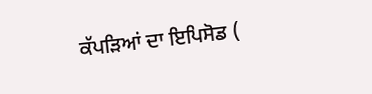ਕੱਪੜਿਆਂ ਦਾ ਇਪਿਸੋਡ (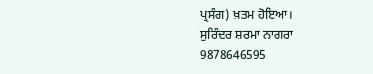ਪ੍ਰਸੰਗ) ਖ਼ਤਮ ਹੋਇਆ।
ਸੁਰਿੰਦਰ ਸ਼ਰਮਾ ਨਾਗਰਾ
9878646595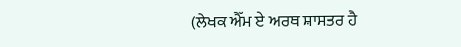(ਲੇਖਕ ਐੱਮ ਏ ਅਰਥ ਸ਼ਾਸਤਰ ਹੈ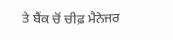ਤੇ ਬੈਂਕ ਚੋਂ ਚੀਫ਼ ਮੈਨੇਜਰ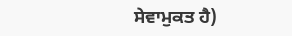ਸੇਵਾਮੁਕਤ ਹੈ)